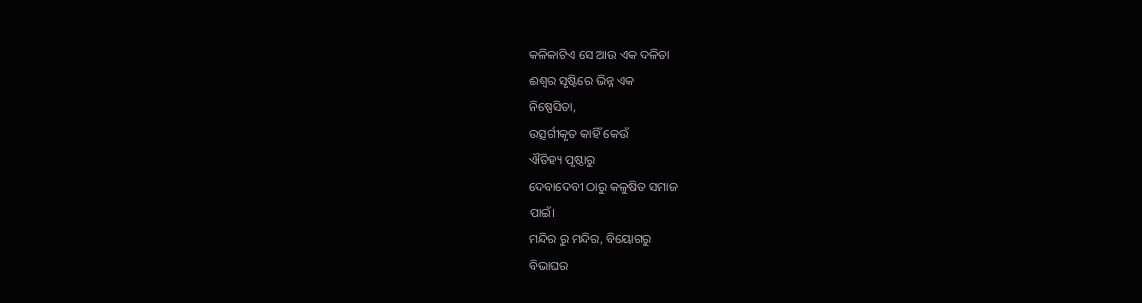କଳିକାଟିଏ ସେ ଆଉ ଏକ ଦଳିତା
ଈଶ୍ୱର ସୃଷ୍ଟିରେ ଭିନ୍ନ ଏକ
ନିଷ୍ପେସିତା,
ଉତ୍ସର୍ଗୀକୃତ କାହିଁ କେଉଁ
ଐତିହ୍ୟ ପୃଷ୍ଠାରୁ
ଦେବାଦେବୀ ଠାରୁ କଳୁଷିତ ସମାଜ
ପାଇଁ।
ମନ୍ଦିର ରୁ ମନ୍ଦିର, ବିୟୋଗରୁ
ବିଭାଘର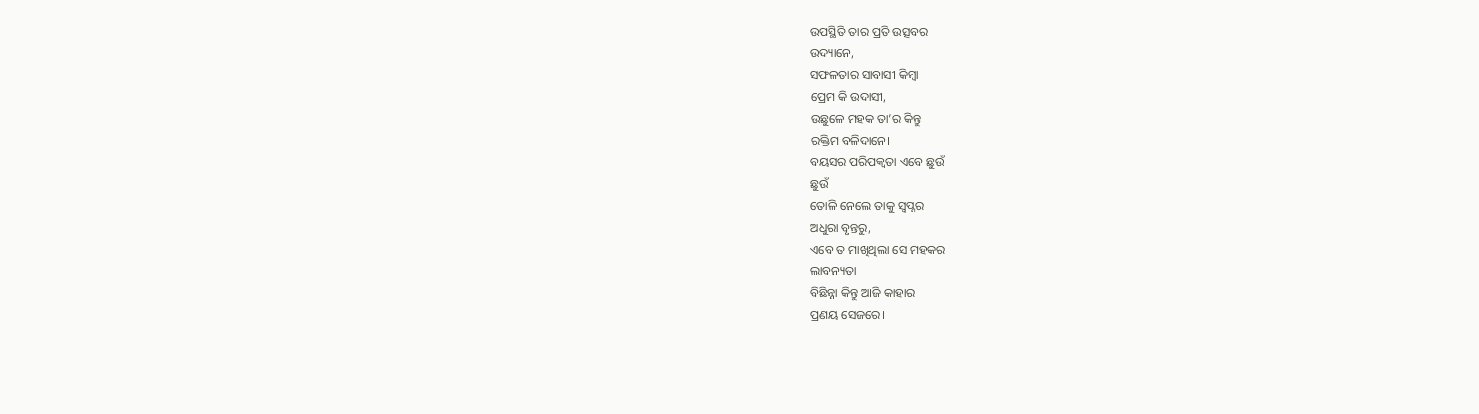ଉପସ୍ଥିତି ତାର ପ୍ରତି ଉତ୍ସବର
ଉଦ୍ୟାନେ,
ସଫଳତାର ସାବାସୀ କିମ୍ବା
ପ୍ରେମ କି ଉଦାସୀ,
ଉଛୁଳେ ମହକ ତା’ର କିନ୍ତୁ
ରକ୍ତିମ ବଳିଦାନେ।
ବୟସର ପରିପକ୍ଵତା ଏବେ ଛୁଉଁ
ଛୁଉଁ
ତୋଳି ନେଲେ ତାକୁ ସ୍ଵପ୍ନର
ଅଧୁରା ବୃନ୍ତରୁ,
ଏବେ ତ ମାଖିଥିଲା ସେ ମହକର
ଲାବନ୍ୟତା
ବିଛିନ୍ନା କିନ୍ତୁ ଆଜି କାହାର
ପ୍ରଣୟ ସେଜରେ।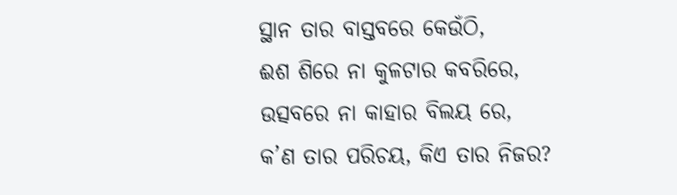ସ୍ଥାନ ତାର ବାସ୍ତବରେ କେଉଁଠି,
ଈଶ ଶିରେ ନା କୁଳଟାର କବରିରେ,
ଉତ୍ସବରେ ନା କାହାର ବିଲୟ ରେ,
କ’ଣ ତାର ପରିଚୟ, କିଏ ତାର ନିଜର?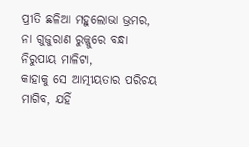ପ୍ରୀତି ଛଳିଆ ମହୁଲୋଭା ଭ୍ରମର,
ନା ଗୁଜୁରାଣ ରୁଜ୍ଜୁରେ ବନ୍ଧା
ନିରୁପାୟ ମାଳିଟା,
କାହାକୁ ସେ ଆତ୍ମୀୟତାର ପରିଚୟ
ମାଗିବ, ଯହିଁ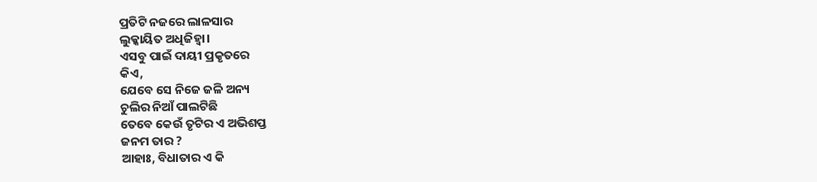ପ୍ରତିଟି ନଜରେ ଲାଳସାର
ଲୁକ୍କାୟିତ ଅଧିଜିହ୍ଵା।
ଏସବୁ ପାଇଁ ଦାୟୀ ପ୍ରକୃତରେ
କିଏ,
ଯେବେ ସେ ନିଜେ ଜଳି ଅନ୍ୟ
ଚୁଲିର ନିଆଁ ପାଲଟିଛି
ତେବେ କେଉଁ ତୃଟିର ଏ ଅଭିଶପ୍ତ
ଜନମ ତାର ?
ଆହାଃ, ବିଧାତାର ଏ କି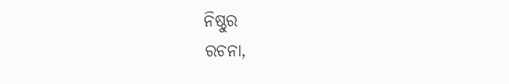ନିଷ୍ଠୁର
ରଚନା,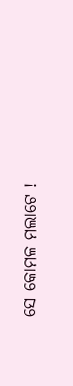ସେ କୋମଳ ମଲାଟେ !